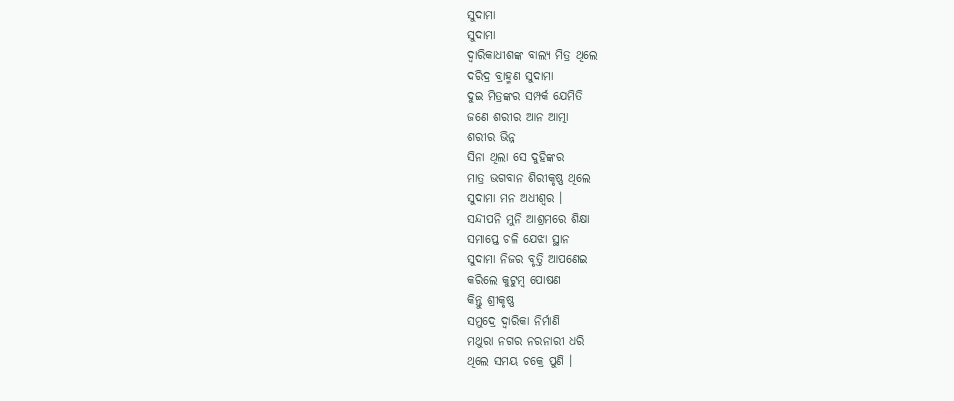ସୁଦାମା
ସୁଦାମା
ଦ୍ବାରିକାଧୀଶଙ୍କ ବାଲ୍ୟ ମିତ୍ର ଥିଲେ
ଦରିଦ୍ର ବ୍ରାହ୍ମଣ ସୁଦାମା
ଦୁଇ ମିତ୍ରଙ୍କର ସମ୍ପର୍କ ଯେମିତି
ଜଣେ ଶରୀର ଆନ ଆତ୍ମା
ଶରୀର ଭିନ୍ନ
ସିନା ଥିଲା ସେ ଦୁହିଙ୍କର
ମାତ୍ର ଭଗବାନ ଶିରୀକୃଷ୍ଣ ଥିଲେ
ସୁଦାମା ମନ ଅଧୀଶ୍ଵର ।
ସନ୍ଦୀପନି ମୁନି ଆଶ୍ରମରେ ଶିକ୍ଷା
ସମାପ୍ତେ ଚଳି ଯେଝା ସ୍ଥାନ
ସୁଦାମା ନିଜର ବୃତ୍ତି ଆପଣେଇ
କରିଲେ କୁଟୁମ୍ବ ପୋଷଣ
କିନ୍ତୁ ଶ୍ରୀକୃଷ୍ଣ
ସମୁଦ୍ରେ ଦ୍ବାରିକା ନିର୍ମାଣି
ମଥୁରା ନଗର ନରନାରୀ ଧରି
ଥିଲେ ସମୟ ଚକ୍ରେ ପୁଣି ।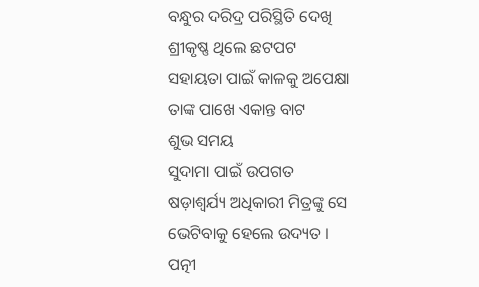ବନ୍ଧୁର ଦରିଦ୍ର ପରିସ୍ଥିତି ଦେଖି
ଶ୍ରୀକୃଷ୍ଣ ଥିଲେ ଛଟପଟ
ସହାୟତା ପାଇଁ କାଳକୁ ଅପେକ୍ଷା
ତାଙ୍କ ପାଖେ ଏକାନ୍ତ ବାଟ
ଶୁଭ ସମୟ
ସୁଦାମା ପାଇଁ ଉପଗତ
ଷଡ଼ାଶ୍ବର୍ଯ୍ୟ ଅଧିକାରୀ ମିତ୍ରଙ୍କୁ ସେ
ଭେଟିବାକୁ ହେଲେ ଉଦ୍ୟତ ।
ପତ୍ନୀ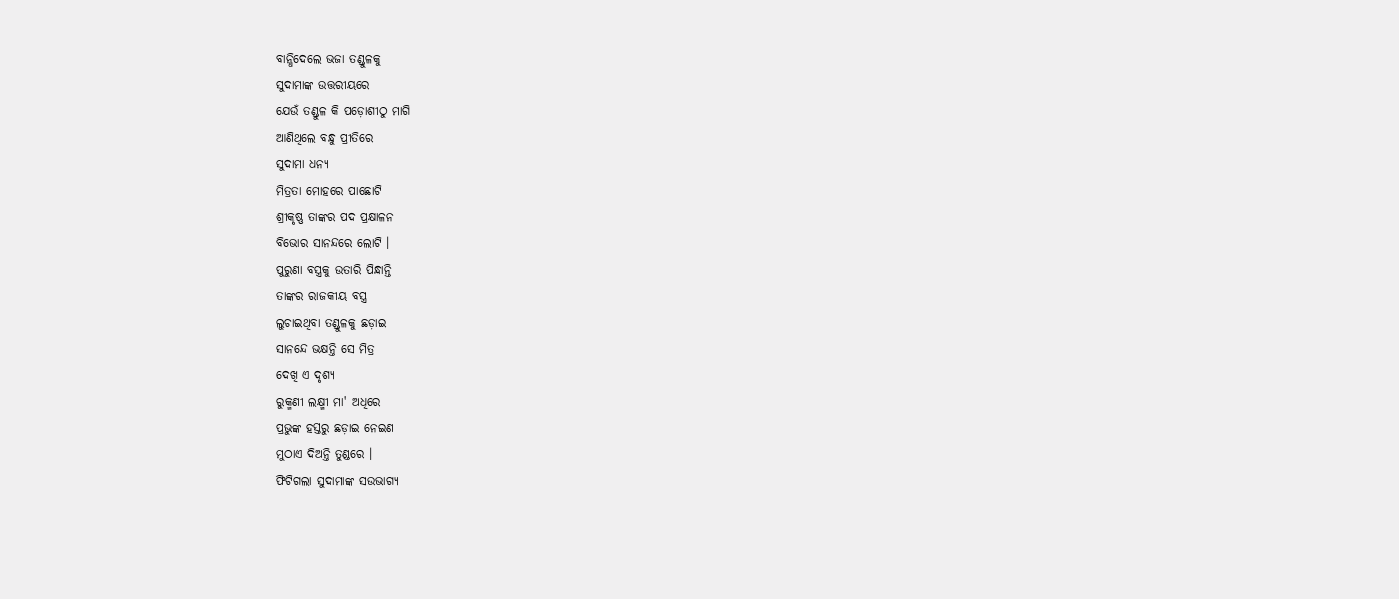ବାନ୍ଧିଦେଲେ ଭଜା ତଣ୍ଡୁଳକୁ
ସୁଦାମାଙ୍କ ଉତ୍ତରୀୟରେ
ଯେଉଁ ତଣ୍ଡୁଳ କି ପଡ଼ୋଶୀଠୁ ମାଗି
ଆଣିଥିଲେ ବନ୍ଧୁ ପ୍ରୀତିରେ
ସୁଦାମା ଧନ୍ୟ
ମିତ୍ରତା ମୋହରେ ପାଛୋଟି
ଶ୍ରୀକୃଷ୍ଣ ତାଙ୍କର ପଦ ପ୍ରକ୍ଷାଳନ
ବିଭୋର ସାନନ୍ଦରେ ଲୋଟି ।
ପୁରୁଣା ବସ୍ତ୍ରକୁ ଉତାରି ପିନ୍ଧାନ୍ତି
ତାଙ୍କର ରାଜକୀୟ ବସ୍ତ୍ର
ଲୁଚାଇଥିବା ତଣ୍ଡୁଳକୁ ଛଡ଼ାଇ
ସାନନ୍ଦେ ଭକ୍ଷନ୍ତି ସେ ମିତ୍ର
ଦେଖି ଏ ଦୃଶ୍ୟ
ରୁକ୍ମଣୀ ଲକ୍ଷ୍ମୀ ମା' ଅଧିରେ
ପ୍ରଭୁଙ୍କ ହସ୍ତରୁ ଛଡ଼ାଇ ନେଇଣ
ମୁଠାଏ ଦିଅନ୍ତି ତୁଣ୍ଡରେ ।
ଫିଟିଗଲା ସୁଦାମାଙ୍କ ସଉଭାଗ୍ୟ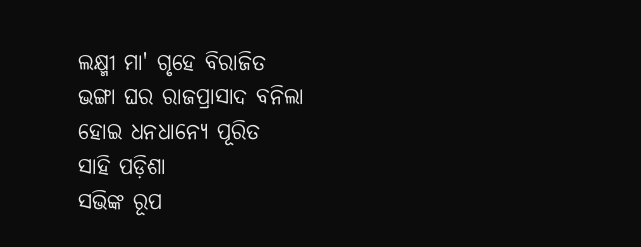ଲକ୍ଷ୍ମୀ ମା' ଗୃହେ ବିରାଜିତ
ଭଙ୍ଗା ଘର ରାଜପ୍ରାସାଦ ବନିଲା
ହୋଇ ଧନଧାନ୍ୟେ ପୂରିତ
ସାହି ପଡ଼ିଶା
ସଭିଙ୍କ ରୂପ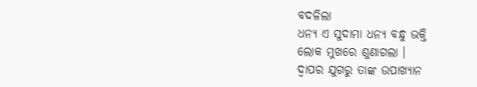ବଦଳିଲା
ଧନ୍ୟ ଏ ସୁଦାମା ଧନ୍ୟ ବନ୍ଧୁ ଭକ୍ତି
ଲୋକ ମୁଖରେ ଶୁଣାଗଲା ।
ଦ୍ବାପର ଯୁଗରୁ ତାଙ୍କ ଉପାଖ୍ୟାନ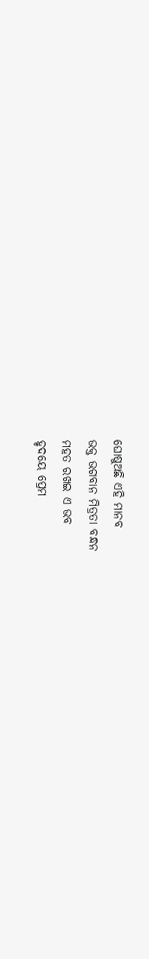ଘୋଷୁଅଛି ଏହି ମାନବ
ଭକ୍ତ ଭଗବାନ ମିତ୍ରତା ବନ୍ଧନ
ମହତ ରଖଇ ଏ ଭବ
ହୃଦୟେ ପ୍ରେମ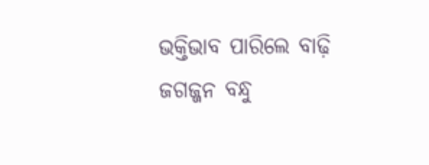ଭକ୍ତିଭାବ ପାରିଲେ ବାଢ଼ି
ଜଗଜ୍ଜନ ବନ୍ଧୁ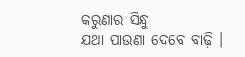କରୁଣାର ସିନ୍ଧୁ
ଯଥା ପାଉଣା ଦେବେ ବାଢ଼ି ।